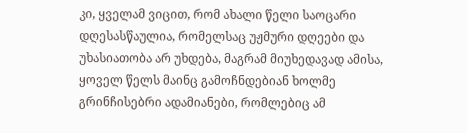კი, ყველამ ვიცით, რომ ახალი წელი საოცარი დღესასწაულია, რომელსაც უჟმური დღეები და უხასიათობა არ უხდება, მაგრამ მიუხედავად ამისა, ყოველ წელს მაინც გამოჩნდებიან ხოლმე გრინჩისებრი ადამიანები, რომლებიც ამ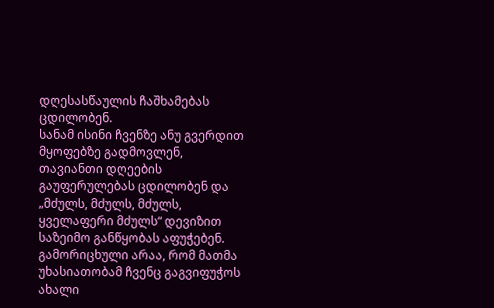დღესასწაულის ჩაშხამებას ცდილობენ.
სანამ ისინი ჩვენზე ანუ გვერდით მყოფებზე გადმოვლენ, თავიანთი დღეების გაუფერულებას ცდილობენ და „მძულს, მძულს, მძულს, ყველაფერი მძულს“ დევიზით საზეიმო განწყობას აფუჭებენ. გამორიცხული არაა, რომ მათმა უხასიათობამ ჩვენც გაგვიფუჭოს ახალი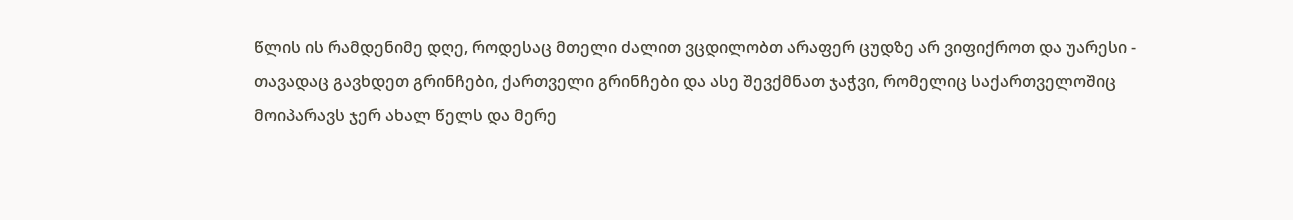წლის ის რამდენიმე დღე, როდესაც მთელი ძალით ვცდილობთ არაფერ ცუდზე არ ვიფიქროთ და უარესი - თავადაც გავხდეთ გრინჩები, ქართველი გრინჩები და ასე შევქმნათ ჯაჭვი, რომელიც საქართველოშიც მოიპარავს ჯერ ახალ წელს და მერე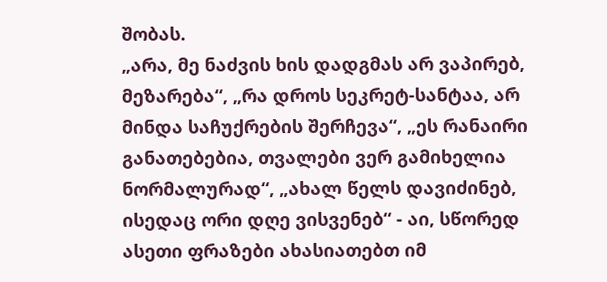შობას.
„არა, მე ნაძვის ხის დადგმას არ ვაპირებ, მეზარება“, „რა დროს სეკრეტ-სანტაა, არ მინდა საჩუქრების შერჩევა“, „ეს რანაირი განათებებია, თვალები ვერ გამიხელია ნორმალურად“, „ახალ წელს დავიძინებ, ისედაც ორი დღე ვისვენებ“ - აი, სწორედ ასეთი ფრაზები ახასიათებთ იმ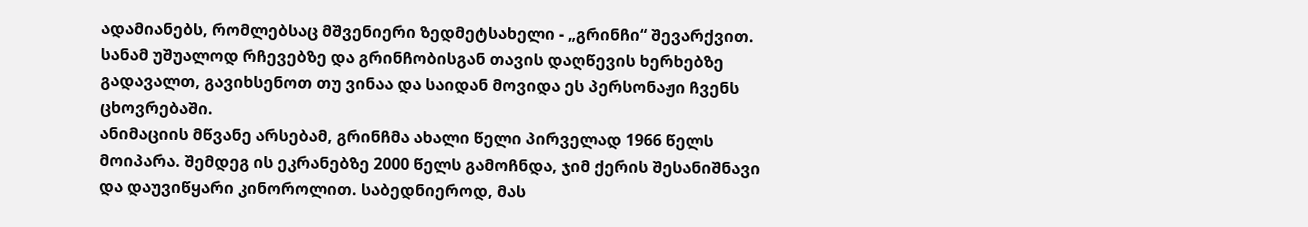ადამიანებს, რომლებსაც მშვენიერი ზედმეტსახელი - „გრინჩი“ შევარქვით. სანამ უშუალოდ რჩევებზე და გრინჩობისგან თავის დაღწევის ხერხებზე გადავალთ, გავიხსენოთ თუ ვინაა და საიდან მოვიდა ეს პერსონაჟი ჩვენს ცხოვრებაში.
ანიმაციის მწვანე არსებამ, გრინჩმა ახალი წელი პირველად 1966 წელს მოიპარა. შემდეგ ის ეკრანებზე 2000 წელს გამოჩნდა, ჯიმ ქერის შესანიშნავი და დაუვიწყარი კინოროლით. საბედნიეროდ, მას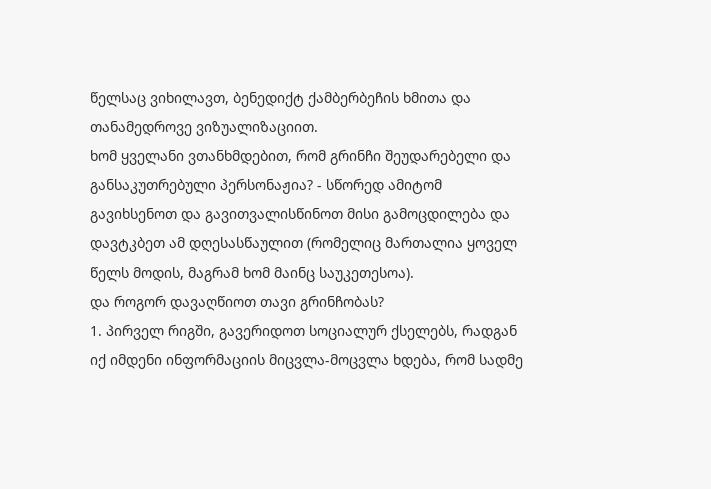წელსაც ვიხილავთ, ბენედიქტ ქამბერბეჩის ხმითა და თანამედროვე ვიზუალიზაციით.
ხომ ყველანი ვთანხმდებით, რომ გრინჩი შეუდარებელი და განსაკუთრებული პერსონაჟია? - სწორედ ამიტომ გავიხსენოთ და გავითვალისწინოთ მისი გამოცდილება და დავტკბეთ ამ დღესასწაულით (რომელიც მართალია ყოველ წელს მოდის, მაგრამ ხომ მაინც საუკეთესოა).
და როგორ დავაღწიოთ თავი გრინჩობას?
1. პირველ რიგში, გავერიდოთ სოციალურ ქსელებს, რადგან იქ იმდენი ინფორმაციის მიცვლა-მოცვლა ხდება, რომ სადმე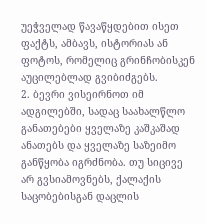უეჭველად წავაწყდებით ისეთ ფაქტს, ამბავს, ისტორიას ან ფოტოს, რომელიც გრინჩობისკენ აუცილებლად გვიბიძგებს.
2. ბევრი ვისეირნოთ იმ ადგილებში, სადაც საახალწლო განათებები ყველაზე კაშკაშად ანათებს და ყველაზე საზეიმო განწყობა იგრძნობა. თუ სიცივე არ გვსიამოვნებს, ქალაქის საცობებისგან დაცლის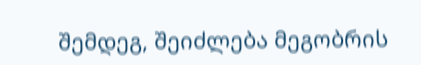შემდეგ, შეიძლება მეგობრის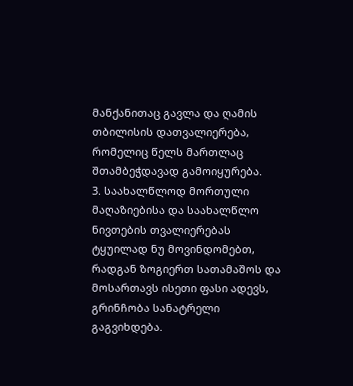მანქანითაც გავლა და ღამის თბილისის დათვალიერება, რომელიც წელს მართლაც შთამბეჭდავად გამოიყურება.
3. საახალწლოდ მორთული მაღაზიებისა და საახალწლო ნივთების თვალიერებას ტყუილად ნუ მოვინდომებთ, რადგან ზოგიერთ სათამაშოს და მოსართავს ისეთი ფასი ადევს, გრინჩობა სანატრელი გაგვიხდება.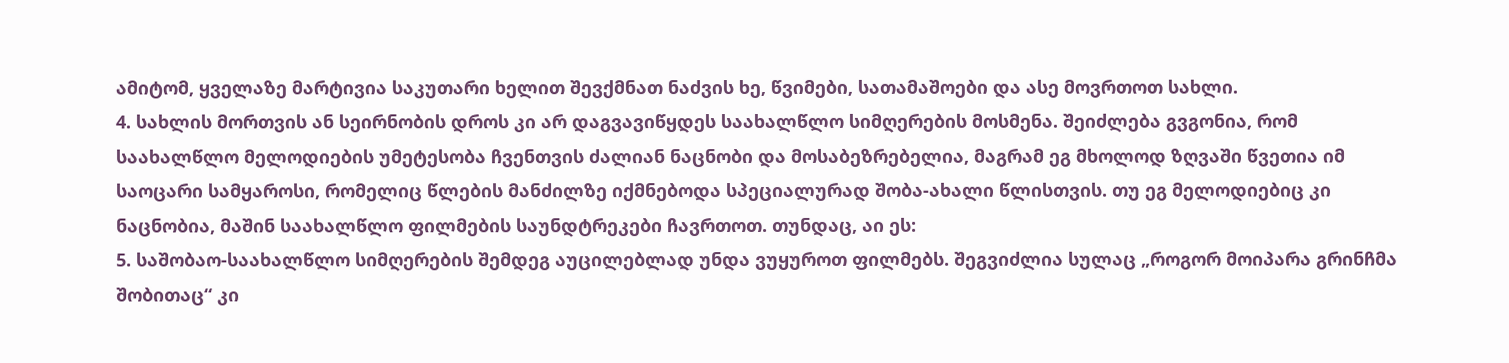ამიტომ, ყველაზე მარტივია საკუთარი ხელით შევქმნათ ნაძვის ხე, წვიმები, სათამაშოები და ასე მოვრთოთ სახლი.
4. სახლის მორთვის ან სეირნობის დროს კი არ დაგვავიწყდეს საახალწლო სიმღერების მოსმენა. შეიძლება გვგონია, რომ საახალწლო მელოდიების უმეტესობა ჩვენთვის ძალიან ნაცნობი და მოსაბეზრებელია, მაგრამ ეგ მხოლოდ ზღვაში წვეთია იმ საოცარი სამყაროსი, რომელიც წლების მანძილზე იქმნებოდა სპეციალურად შობა-ახალი წლისთვის. თუ ეგ მელოდიებიც კი ნაცნობია, მაშინ საახალწლო ფილმების საუნდტრეკები ჩავრთოთ. თუნდაც, აი ეს:
5. საშობაო-საახალწლო სიმღერების შემდეგ აუცილებლად უნდა ვუყუროთ ფილმებს. შეგვიძლია სულაც „როგორ მოიპარა გრინჩმა შობითაც“ კი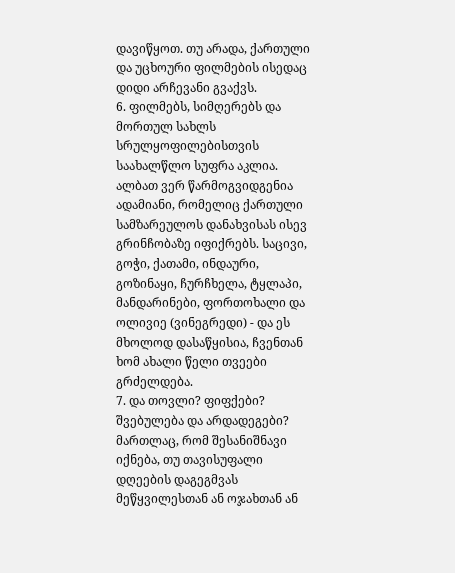დავიწყოთ. თუ არადა, ქართული და უცხოური ფილმების ისედაც დიდი არჩევანი გვაქვს.
6. ფილმებს, სიმღერებს და მორთულ სახლს სრულყოფილებისთვის საახალწლო სუფრა აკლია. ალბათ ვერ წარმოგვიდგენია ადამიანი, რომელიც ქართული სამზარეულოს დანახვისას ისევ გრინჩობაზე იფიქრებს. საცივი, გოჭი, ქათამი, ინდაური, გოზინაყი, ჩურჩხელა, ტყლაპი, მანდარინები, ფორთოხალი და ოლივიე (ვინეგრედი) - და ეს მხოლოდ დასაწყისია, ჩვენთან ხომ ახალი წელი თვეები გრძელდება.
7. და თოვლი? ფიფქები? შვებულება და არდადეგები? მართლაც, რომ შესანიშნავი იქნება, თუ თავისუფალი დღეების დაგეგმვას მეწყვილესთან ან ოჯახთან ან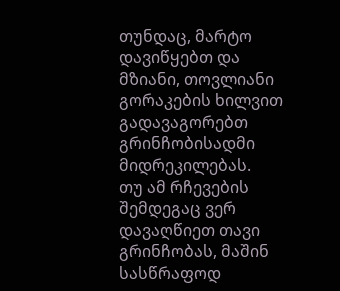თუნდაც, მარტო დავიწყებთ და მზიანი, თოვლიანი გორაკების ხილვით გადავაგორებთ გრინჩობისადმი მიდრეკილებას.
თუ ამ რჩევების შემდეგაც ვერ დავაღწიეთ თავი გრინჩობას, მაშინ სასწრაფოდ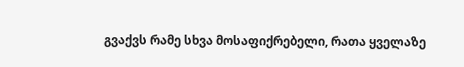გვაქვს რამე სხვა მოსაფიქრებელი, რათა ყველაზე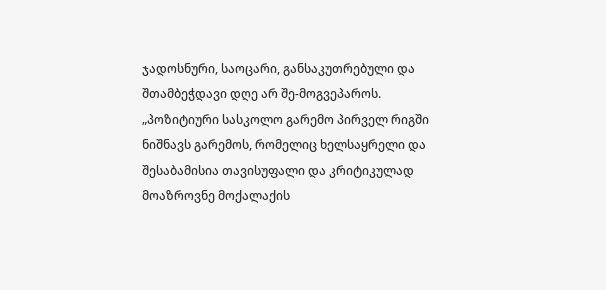ჯადოსნური, საოცარი, განსაკუთრებული და შთამბეჭდავი დღე არ შე-მოგვეპაროს.
„პოზიტიური სასკოლო გარემო პირველ რიგში ნიშნავს გარემოს, რომელიც ხელსაყრელი და შესაბამისია თავისუფალი და კრიტიკულად მოაზროვნე მოქალაქის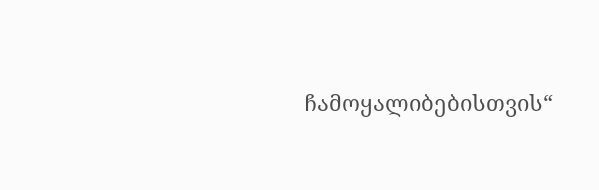ჩამოყალიბებისთვის“